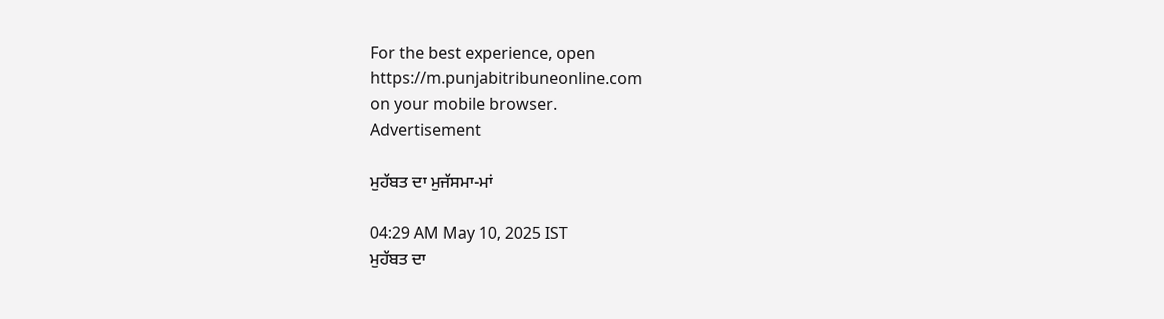For the best experience, open
https://m.punjabitribuneonline.com
on your mobile browser.
Advertisement

ਮੁਹੱਬਤ ਦਾ ਮੁਜੱਸਮਾ-ਮਾਂ

04:29 AM May 10, 2025 IST
ਮੁਹੱਬਤ ਦਾ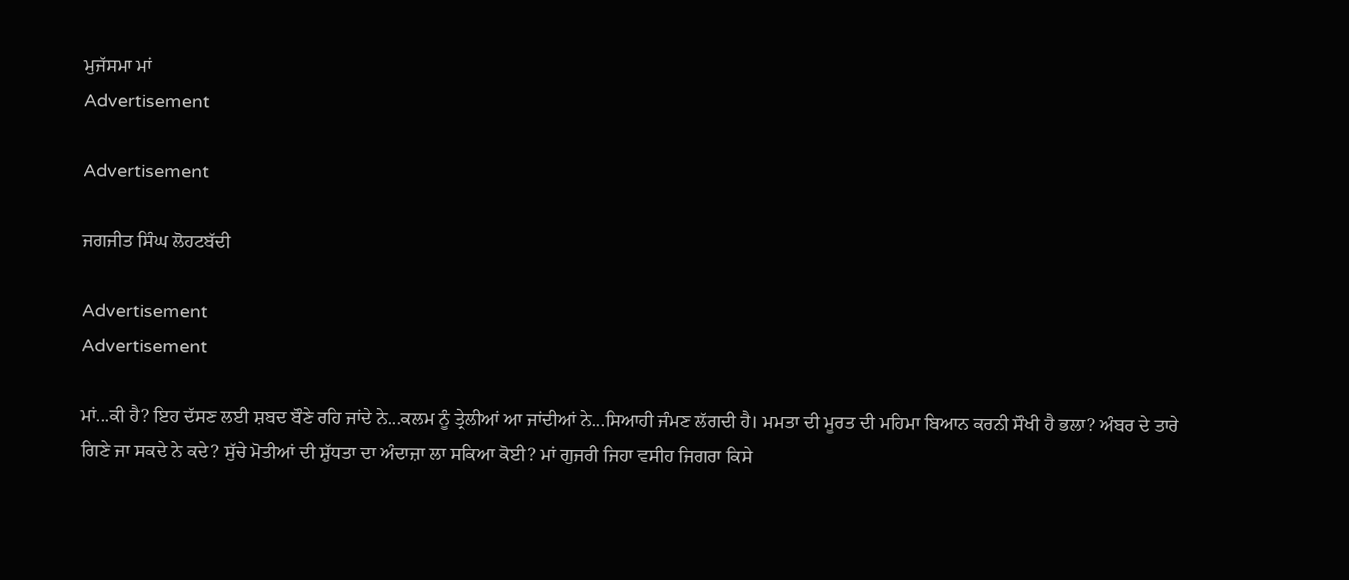ਮੁਜੱਸਮਾ ਮਾਂ
Advertisement

Advertisement

ਜਗਜੀਤ ਸਿੰਘ ਲੋਹਟਬੱਦੀ

Advertisement
Advertisement

ਮਾਂ...ਕੀ ਹੈ? ਇਹ ਦੱਸਣ ਲਈ ਸ਼ਬਦ ਬੌਣੇ ਰਹਿ ਜਾਂਦੇ ਨੇ...ਕਲਮ ਨੂੰ ਤ੍ਰੇਲੀਆਂ ਆ ਜਾਂਦੀਆਂ ਨੇ...ਸਿਆਹੀ ਜੰਮਣ ਲੱਗਦੀ ਹੈ। ਮਮਤਾ ਦੀ ਮੂਰਤ ਦੀ ਮਹਿਮਾ ਬਿਆਨ ਕਰਨੀ ਸੌਖੀ ਹੈ ਭਲਾ? ਅੰਬਰ ਦੇ ਤਾਰੇ ਗਿਣੇ ਜਾ ਸਕਦੇ ਨੇ ਕਦੇ? ਸੁੱਚੇ ਮੋਤੀਆਂ ਦੀ ਸ਼ੁੱਧਤਾ ਦਾ ਅੰਦਾਜ਼ਾ ਲਾ ਸਕਿਆ ਕੋਈ? ਮਾਂ ਗੁਜਰੀ ਜਿਹਾ ਵਸੀਹ ਜਿਗਰਾ ਕਿਸੇ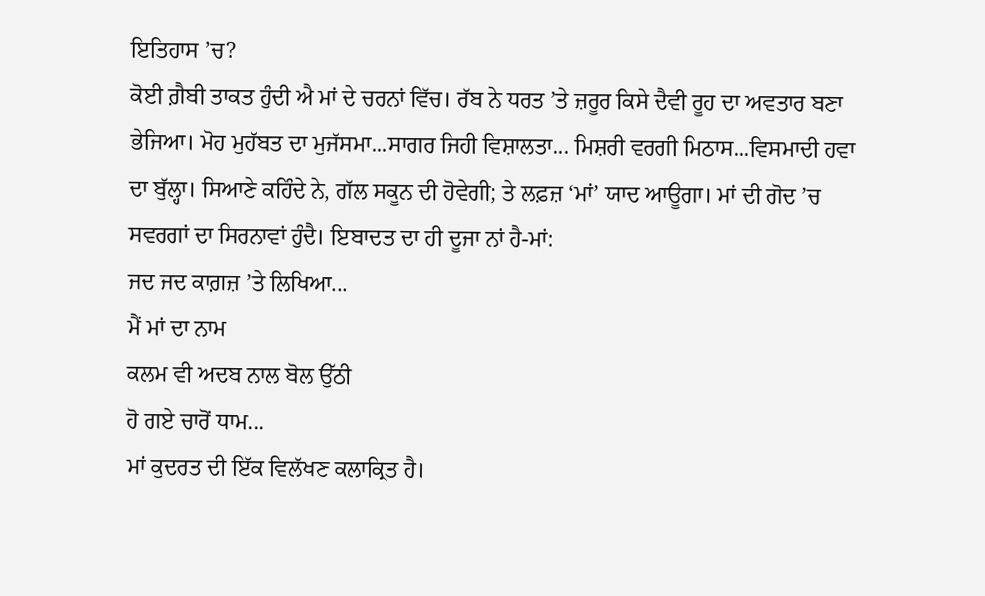ਇਤਿਹਾਸ ’ਚ?
ਕੋਈ ਗ਼ੈਬੀ ਤਾਕਤ ਹੁੰਦੀ ਐ ਮਾਂ ਦੇ ਚਰਨਾਂ ਵਿੱਚ। ਰੱਬ ਨੇ ਧਰਤ ’ਤੇ ਜ਼ਰੂਰ ਕਿਸੇ ਦੈਵੀ ਰੂਹ ਦਾ ਅਵਤਾਰ ਬਣਾ ਭੇਜਿਆ। ਮੋਹ ਮੁਹੱਬਤ ਦਾ ਮੁਜੱਸਮਾ...ਸਾਗਰ ਜਿਹੀ ਵਿਸ਼ਾਲਤਾ... ਮਿਸ਼ਰੀ ਵਰਗੀ ਮਿਠਾਸ...ਵਿਸਮਾਦੀ ਹਵਾ ਦਾ ਬੁੱਲ੍ਹਾ। ਸਿਆਣੇ ਕਹਿੰਦੇ ਨੇ, ਗੱਲ ਸਕੂਨ ਦੀ ਹੋਵੇਗੀ; ਤੇ ਲਫ਼ਜ਼ ‘ਮਾਂ’ ਯਾਦ ਆਊਗਾ। ਮਾਂ ਦੀ ਗੋਦ ’ਚ ਸਵਰਗਾਂ ਦਾ ਸਿਰਨਾਵਾਂ ਹੁੰਦੈ। ਇਬਾਦਤ ਦਾ ਹੀ ਦੂਜਾ ਨਾਂ ਹੈ-ਮਾਂ:
ਜਦ ਜਦ ਕਾਗ਼ਜ਼ ’ਤੇ ਲਿਖਿਆ...
ਮੈਂ ਮਾਂ ਦਾ ਨਾਮ
ਕਲਮ ਵੀ ਅਦਬ ਨਾਲ ਬੋਲ ਉੱਠੀ
ਹੋ ਗਏ ਚਾਰੋਂ ਧਾਮ...
ਮਾਂ ਕੁਦਰਤ ਦੀ ਇੱਕ ਵਿਲੱਖਣ ਕਲਾਕ੍ਰਿਤ ਹੈ।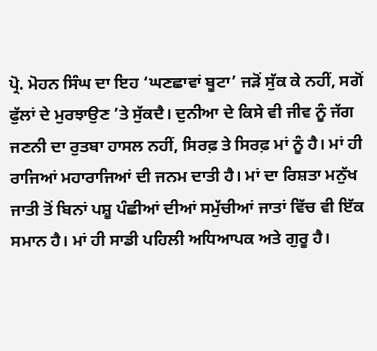ਪ੍ਰੋ. ਮੋਹਨ ਸਿੰਘ ਦਾ ਇਹ ‘ਘਣਛਾਵਾਂ ਬੂਟਾ’ ਜੜੋਂ ਸੁੱਕ ਕੇ ਨਹੀਂ, ਸਗੋਂ ਫੁੱਲਾਂ ਦੇ ਮੁਰਝਾਉਣ ’ਤੇ ਸੁੱਕਦੈ। ਦੁਨੀਆ ਦੇ ਕਿਸੇ ਵੀ ਜੀਵ ਨੂੰ ਜੱਗ ਜਣਨੀ ਦਾ ਰੁਤਬਾ ਹਾਸਲ ਨਹੀਂ, ਸਿਰਫ਼ ਤੇ ਸਿਰਫ਼ ਮਾਂ ਨੂੰ ਹੈ। ਮਾਂ ਹੀ ਰਾਜਿਆਂ ਮਹਾਰਾਜਿਆਂ ਦੀ ਜਨਮ ਦਾਤੀ ਹੈ। ਮਾਂ ਦਾ ਰਿਸ਼ਤਾ ਮਨੁੱਖ ਜਾਤੀ ਤੋਂ ਬਿਨਾਂ ਪਸ਼ੂ ਪੰਛੀਆਂ ਦੀਆਂ ਸਮੁੱਚੀਆਂ ਜਾਤਾਂ ਵਿੱਚ ਵੀ ਇੱਕ ਸਮਾਨ ਹੈ। ਮਾਂ ਹੀ ਸਾਡੀ ਪਹਿਲੀ ਅਧਿਆਪਕ ਅਤੇ ਗੁਰੂ ਹੈ।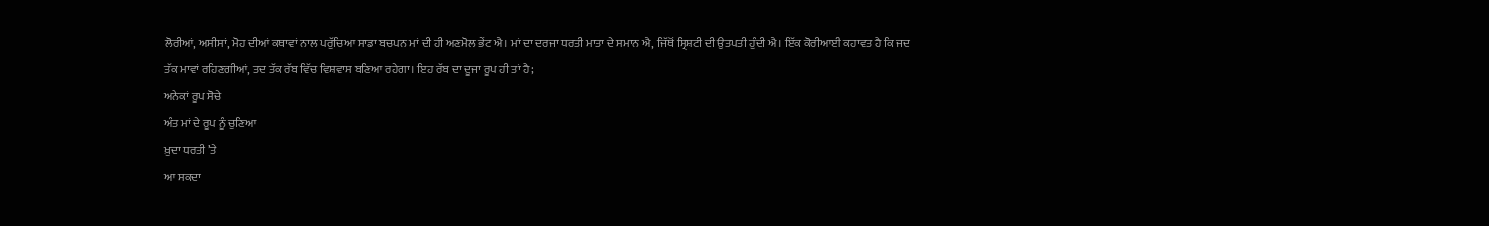ਲੋਰੀਆਂ, ਅਸੀਸਾਂ, ਮੋਹ ਦੀਆਂ ਕਥਾਵਾਂ ਨਾਲ ਪਰੁੱਚਿਆ ਸਾਡਾ ਬਚਪਨ ਮਾਂ ਦੀ ਹੀ ਅਣਮੋਲ ਭੇਂਟ ਐ। ਮਾਂ ਦਾ ਦਰਜਾ ਧਰਤੀ ਮਾਤਾ ਦੇ ਸਮਾਨ ਐ, ਜਿੱਥੋਂ ਸ੍ਰਿਸ਼ਟੀ ਦੀ ਉਤਪਤੀ ਹੁੰਦੀ ਐ। ਇੱਕ ਕੋਰੀਆਈ ਕਹਾਵਤ ਹੈ ਕਿ ਜਦ ਤੱਕ ਮਾਵਾਂ ਰਹਿਣਗੀਆਂ, ਤਦ ਤੱਕ ਰੱਬ ਵਿੱਚ ਵਿਸ਼ਵਾਸ ਬਣਿਆ ਰਹੇਗਾ। ਇਹ ਰੱਬ ਦਾ ਦੂਜਾ ਰੂਪ ਹੀ ਤਾਂ ਹੈ;
ਅਨੇਕਾਂ ਰੂਪ ਸੋਚੇ
ਅੰਤ ਮਾਂ ਦੇ ਰੂਪ ਨੂੰ ਚੁਣਿਆ
ਖ਼ੁਦਾ ਧਰਤੀ ’ਤੇ
ਆ ਸਕਦਾ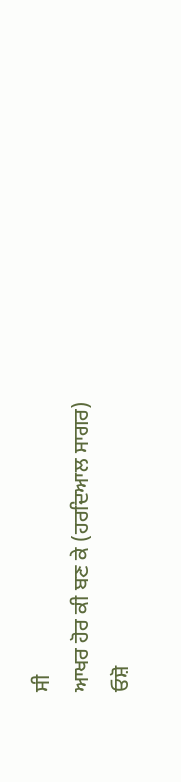ਸੀ
ਆਖਰ ਹੋਰ ਕੀ ਬਣ ਕੇ (ਹਰਦਿਆਲ ਸਾਗਰ)
ਓਸ਼ੋ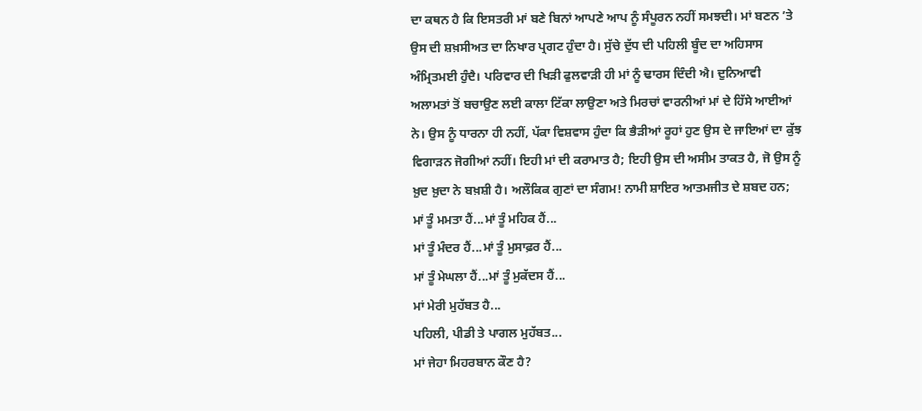ਦਾ ਕਥਨ ਹੈ ਕਿ ਇਸਤਰੀ ਮਾਂ ਬਣੇ ਬਿਨਾਂ ਆਪਣੇ ਆਪ ਨੂੰ ਸੰਪੂਰਨ ਨਹੀਂ ਸਮਝਦੀ। ਮਾਂ ਬਣਨ ’ਤੇ ਉਸ ਦੀ ਸ਼ਖ਼ਸੀਅਤ ਦਾ ਨਿਖਾਰ ਪ੍ਰਗਟ ਹੁੰਦਾ ਹੈ। ਸੁੱਚੇ ਦੁੱਧ ਦੀ ਪਹਿਲੀ ਬੂੰਦ ਦਾ ਅਹਿਸਾਸ ਅੰਮ੍ਰਿਤਮਈ ਹੁੰਦੈ। ਪਰਿਵਾਰ ਦੀ ਖਿੜੀ ਫੁਲਵਾੜੀ ਹੀ ਮਾਂ ਨੂੰ ਢਾਰਸ ਦਿੰਦੀ ਐ। ਦੁਨਿਆਵੀ ਅਲਾਮਤਾਂ ਤੋਂ ਬਚਾਉਣ ਲਈ ਕਾਲਾ ਟਿੱਕਾ ਲਾਉਣਾ ਅਤੇ ਮਿਰਚਾਂ ਵਾਰਨੀਆਂ ਮਾਂ ਦੇ ਹਿੱਸੇ ਆਈਆਂ ਨੇ। ਉਸ ਨੂੰ ਧਾਰਨਾ ਹੀ ਨਹੀਂ, ਪੱਕਾ ਵਿਸ਼ਵਾਸ ਹੁੰਦਾ ਕਿ ਭੈੜੀਆਂ ਰੂਹਾਂ ਹੁਣ ਉਸ ਦੇ ਜਾਇਆਂ ਦਾ ਕੁੱਝ ਵਿਗਾੜਨ ਜੋਗੀਆਂ ਨਹੀਂ। ਇਹੀ ਮਾਂ ਦੀ ਕਰਾਮਾਤ ਹੈ; ਇਹੀ ਉਸ ਦੀ ਅਸੀਮ ਤਾਕਤ ਹੈ, ਜੋ ਉਸ ਨੂੰ ਖ਼ੁਦ ਖ਼ੁਦਾ ਨੇ ਬਖ਼ਸ਼ੀ ਹੈ। ਅਲੌਕਿਕ ਗੁਣਾਂ ਦਾ ਸੰਗਮ! ਨਾਮੀ ਸ਼ਾਇਰ ਆਤਮਜੀਤ ਦੇ ਸ਼ਬਦ ਹਨ;
ਮਾਂ ਤੂੰ ਮਮਤਾ ਹੈਂ...ਮਾਂ ਤੂੰ ਮਹਿਕ ਹੈਂ...
ਮਾਂ ਤੂੰ ਮੰਦਰ ਹੈਂ...ਮਾਂ ਤੂੰ ਮੁਸਾਫ਼ਰ ਹੈਂ...
ਮਾਂ ਤੂੰ ਮੇਘਲਾ ਹੈਂ...ਮਾਂ ਤੂੰ ਮੁਕੱਦਸ ਹੈਂ...
ਮਾਂ ਮੇਰੀ ਮੁਹੱਬਤ ਹੈ...
ਪਹਿਲੀ, ਪੀਡੀ ਤੇ ਪਾਗਲ ਮੁਹੱਬਤ...
ਮਾਂ ਜੇਹਾ ਮਿਹਰਬਾਨ ਕੌਣ ਹੈ?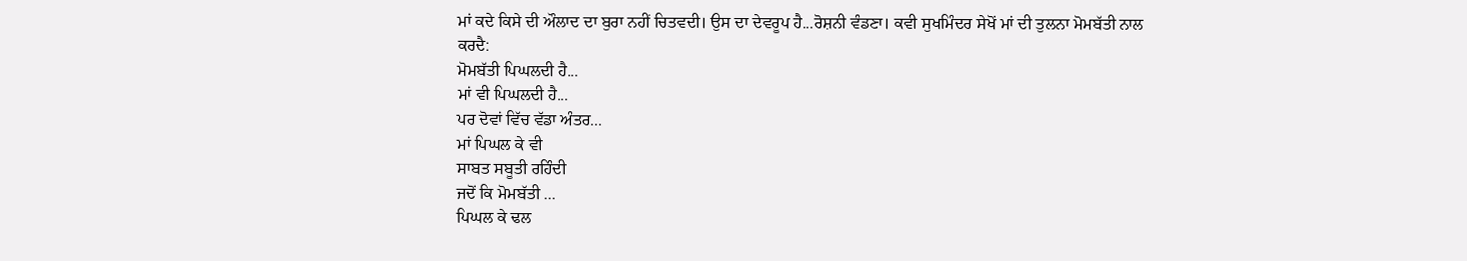ਮਾਂ ਕਦੇ ਕਿਸੇ ਦੀ ਔਲਾਦ ਦਾ ਬੁਰਾ ਨਹੀਂ ਚਿਤਵਦੀ। ਉਸ ਦਾ ਦੇਵਰੂਪ ਹੈ...ਰੋਸ਼ਨੀ ਵੰਡਣਾ। ਕਵੀ ਸੁਖਮਿੰਦਰ ਸੇਖੋਂ ਮਾਂ ਦੀ ਤੁਲਨਾ ਮੋਮਬੱਤੀ ਨਾਲ ਕਰਦੈ:
ਮੋਮਬੱਤੀ ਪਿਘਲਦੀ ਹੈ...
ਮਾਂ ਵੀ ਪਿਘਲਦੀ ਹੈ...
ਪਰ ਦੋਵਾਂ ਵਿੱਚ ਵੱਡਾ ਅੰਤਰ...
ਮਾਂ ਪਿਘਲ ਕੇ ਵੀ
ਸਾਬਤ ਸਬੂਤੀ ਰਹਿੰਦੀ
ਜਦੋਂ ਕਿ ਮੋਮਬੱਤੀ ...
ਪਿਘਲ ਕੇ ਢਲ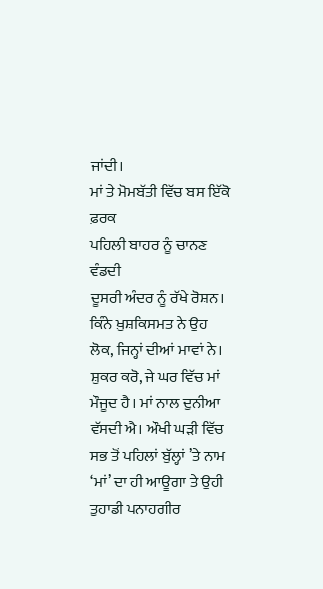ਜਾਂਦੀ।
ਮਾਂ ਤੇ ਮੋਮਬੱਤੀ ਵਿੱਚ ਬਸ ਇੱਕੋ ਫ਼ਰਕ
ਪਹਿਲੀ ਬਾਹਰ ਨੂੰ ਚਾਨਣ ਵੰਡਦੀ
ਦੂਸਰੀ ਅੰਦਰ ਨੂੰ ਰੱਖੇ ਰੋਸ਼ਨ।
ਕਿੰਨੇ ਖ਼ੁਸ਼ਕਿਸਮਤ ਨੇ ਉਹ ਲੋਕ, ਜਿਨ੍ਹਾਂ ਦੀਆਂ ਮਾਵਾਂ ਨੇ। ਸ਼ੁਕਰ ਕਰੋ, ਜੇ ਘਰ ਵਿੱਚ ਮਾਂ ਮੌਜੂਦ ਹੈ। ਮਾਂ ਨਾਲ ਦੁਨੀਆ ਵੱਸਦੀ ਐ। ਔਖੀ ਘੜੀ ਵਿੱਚ ਸਭ ਤੋਂ ਪਹਿਲਾਂ ਬੁੱਲ੍ਹਾਂ ’ਤੇ ਨਾਮ ‘ਮਾਂ’ ਦਾ ਹੀ ਆਊਗਾ ਤੇ ਉਹੀ ਤੁਹਾਡੀ ਪਨਾਹਗੀਰ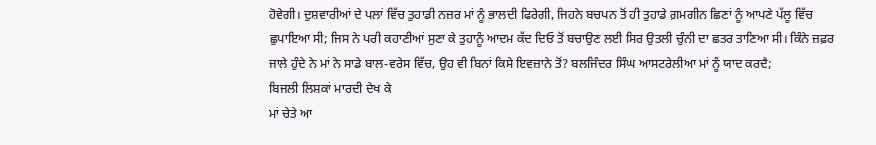ਹੋਵੇਗੀ। ਦੁਸ਼ਵਾਰੀਆਂ ਦੇ ਪਲਾਂ ਵਿੱਚ ਤੁਹਾਡੀ ਨਜ਼ਰ ਮਾਂ ਨੂੰ ਭਾਲਦੀ ਫਿਰੇਗੀ, ਜਿਹਨੇ ਬਚਪਨ ਤੋਂ ਹੀ ਤੁਹਾਡੇ ਗ਼ਮਗੀਨ ਛਿਣਾਂ ਨੂੰ ਆਪਣੇ ਪੱਲੂ ਵਿੱਚ ਛੁਪਾਇਆ ਸੀ; ਜਿਸ ਨੇ ਪਰੀ ਕਹਾਣੀਆਂ ਸੁਣਾ ਕੇ ਤੁਹਾਨੂੰ ਆਦਮ ਕੱਦ ਦਿਓ ਤੋਂ ਬਚਾਉਣ ਲਈ ਸਿਰ ਉਤਲੀ ਚੁੰਨੀ ਦਾ ਛਤਰ ਤਾਣਿਆ ਸੀ। ਕਿੰਨੇ ਜ਼ਫ਼ਰ ਜਾਲੇ ਹੁੰਦੇ ਨੇ ਮਾਂ ਨੇ ਸਾਡੇ ਬਾਲ-ਵਰੇਸ ਵਿੱਚ, ਉਹ ਵੀ ਬਿਨਾਂ ਕਿਸੇ ਇਵਜ਼ਾਨੇ ਤੋਂ? ਬਲਜਿੰਦਰ ਸਿੰਘ ਆਸਟਰੇਲੀਆ ਮਾਂ ਨੂੰ ਯਾਦ ਕਰਦੈ;
ਬਿਜਲੀ ਲਿਸ਼ਕਾਂ ਮਾਰਦੀ ਦੇਖ ਕੇ
ਮਾਂ ਚੇਤੇ ਆ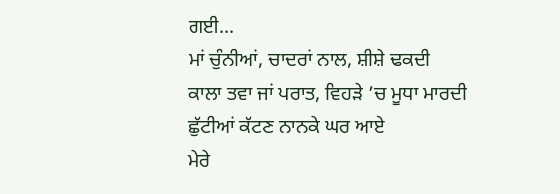ਗਈ...
ਮਾਂ ਚੁੰਨੀਆਂ, ਚਾਦਰਾਂ ਨਾਲ, ਸ਼ੀਸ਼ੇ ਢਕਦੀ
ਕਾਲਾ ਤਵਾ ਜਾਂ ਪਰਾਤ, ਵਿਹੜੇ ’ਚ ਮੂਧਾ ਮਾਰਦੀ
ਛੁੱਟੀਆਂ ਕੱਟਣ ਨਾਨਕੇ ਘਰ ਆਏ
ਮੇਰੇ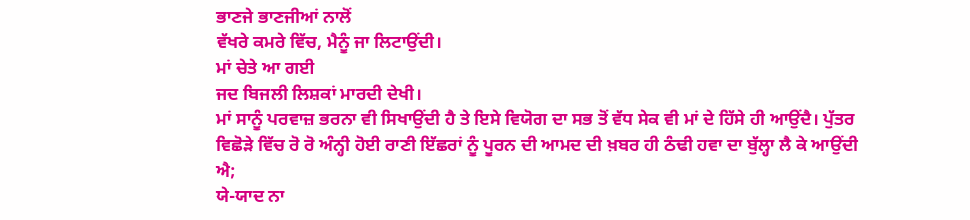ਭਾਣਜੇ ਭਾਣਜੀਆਂ ਨਾਲੋਂ
ਵੱਖਰੇ ਕਮਰੇ ਵਿੱਚ, ਮੈਨੂੰ ਜਾ ਲਿਟਾਉਂਦੀ।
ਮਾਂ ਚੇਤੇ ਆ ਗਈ
ਜਦ ਬਿਜਲੀ ਲਿਸ਼ਕਾਂ ਮਾਰਦੀ ਦੇਖੀ।
ਮਾਂ ਸਾਨੂੰ ਪਰਵਾਜ਼ ਭਰਨਾ ਵੀ ਸਿਖਾਉਂਦੀ ਹੈ ਤੇ ਇਸੇ ਵਿਯੋਗ ਦਾ ਸਭ ਤੋਂ ਵੱਧ ਸੇਕ ਵੀ ਮਾਂ ਦੇ ਹਿੱਸੇ ਹੀ ਆਉਂਦੈ। ਪੁੱਤਰ ਵਿਛੋੜੇ ਵਿੱਚ ਰੋ ਰੋ ਅੰਨ੍ਹੀ ਹੋਈ ਰਾਣੀ ਇੱਛਰਾਂ ਨੂੰ ਪੂਰਨ ਦੀ ਆਮਦ ਦੀ ਖ਼ਬਰ ਹੀ ਠੰਢੀ ਹਵਾ ਦਾ ਬੁੱਲ੍ਹਾ ਲੈ ਕੇ ਆਉਂਦੀ ਐ;
ਯੇ-ਯਾਦ ਨਾ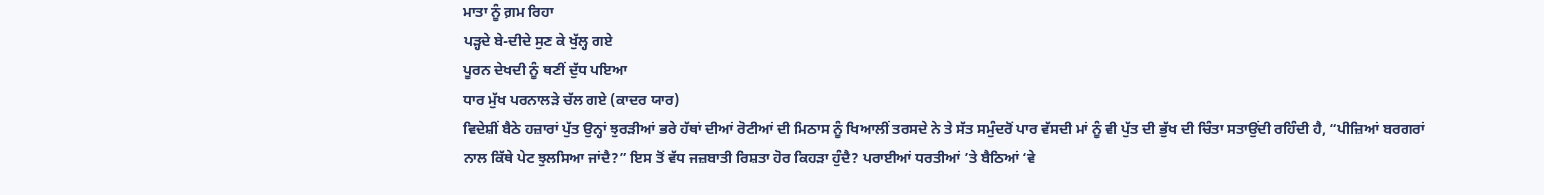ਮਾਤਾ ਨੂੰ ਗ਼ਮ ਰਿਹਾ
ਪੜ੍ਹਦੇ ਬੇ-ਦੀਦੇ ਸੁਣ ਕੇ ਖੁੱਲ੍ਹ ਗਏ
ਪੂਰਨ ਦੇਖਦੀ ਨੂੰ ਥਣੀਂ ਦੁੱਧ ਪਇਆ
ਧਾਰ ਮੁੱਖ ਪਰਨਾਲੜੇ ਚੱਲ ਗਏ (ਕਾਦਰ ਯਾਰ)
ਵਿਦੇਸ਼ੀਂ ਬੈਠੇ ਹਜ਼ਾਰਾਂ ਪੁੱਤ ਉਨ੍ਹਾਂ ਝੁਰੜੀਆਂ ਭਰੇ ਹੱਥਾਂ ਦੀਆਂ ਰੋਟੀਆਂ ਦੀ ਮਿਠਾਸ ਨੂੰ ਖਿਆਲੀਂ ਤਰਸਦੇ ਨੇ ਤੇ ਸੱਤ ਸਮੁੰਦਰੋਂ ਪਾਰ ਵੱਸਦੀ ਮਾਂ ਨੂੰ ਵੀ ਪੁੱਤ ਦੀ ਭੁੱਖ ਦੀ ਚਿੰਤਾ ਸਤਾਉਂਦੀ ਰਹਿੰਦੀ ਹੈ, “ਪੀਜ਼ਿਆਂ ਬਰਗਰਾਂ ਨਾਲ ਕਿੱਥੇ ਪੇਟ ਝੁਲਸਿਆ ਜਾਂਦੈ?” ਇਸ ਤੋਂ ਵੱਧ ਜਜ਼ਬਾਤੀ ਰਿਸ਼ਤਾ ਹੋਰ ਕਿਹੜਾ ਹੁੰਦੈ? ਪਰਾਈਆਂ ਧਰਤੀਆਂ ’ਤੇ ਬੈਠਿਆਂ ‘ਵੇ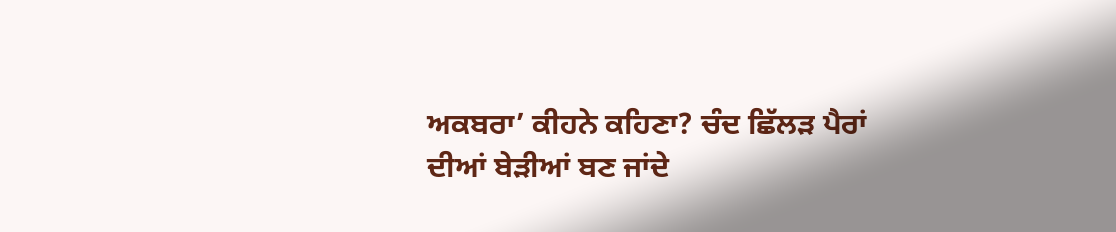ਅਕਬਰਾ’ ਕੀਹਨੇ ਕਹਿਣਾ? ਚੰਦ ਛਿੱਲੜ ਪੈਰਾਂ ਦੀਆਂ ਬੇੜੀਆਂ ਬਣ ਜਾਂਦੇ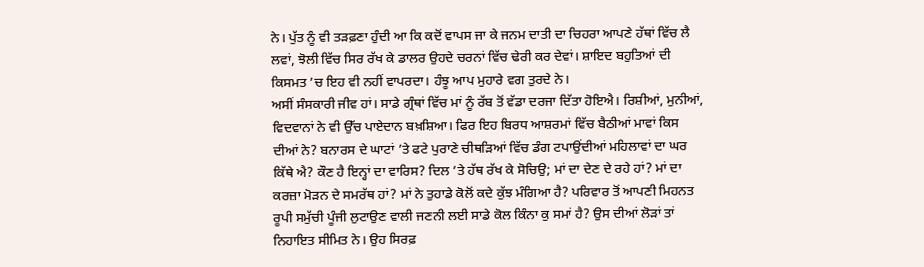ਨੇ। ਪੁੱਤ ਨੂੰ ਵੀ ਤੜਫ਼ਣਾ ਹੁੰਦੀ ਆ ਕਿ ਕਦੋਂ ਵਾਪਸ ਜਾ ਕੇ ਜਨਮ ਦਾਤੀ ਦਾ ਚਿਹਰਾ ਆਪਣੇ ਹੱਥਾਂ ਵਿੱਚ ਲੈ ਲਵਾਂ, ਝੋਲੀ ਵਿੱਚ ਸਿਰ ਰੱਖ ਕੇ ਡਾਲਰ ਉਹਦੇ ਚਰਨਾਂ ਵਿੱਚ ਢੇਰੀ ਕਰ ਦੇਵਾਂ। ਸ਼ਾਇਦ ਬਹੁਤਿਆਂ ਦੀ ਕਿਸਮਤ ’ਚ ਇਹ ਵੀ ਨਹੀਂ ਵਾਪਰਦਾ। ਹੰਝੂ ਆਪ ਮੁਹਾਰੇ ਵਗ ਤੁਰਦੇ ਨੇ।
ਅਸੀਂ ਸੰਸਕਾਰੀ ਜੀਵ ਹਾਂ। ਸਾਡੇ ਗ੍ਰੰਥਾਂ ਵਿੱਚ ਮਾਂ ਨੂੰ ਰੱਬ ਤੋਂ ਵੱਡਾ ਦਰਜਾ ਦਿੱਤਾ ਹੋਇਐ। ਰਿਸ਼ੀਆਂ, ਮੁਨੀਆਂ, ਵਿਦਵਾਨਾਂ ਨੇ ਵੀ ਉੱਚ ਪਾਏਦਾਨ ਬਖ਼ਸ਼ਿਆ। ਫਿਰ ਇਹ ਬਿਰਧ ਆਸ਼ਰਮਾਂ ਵਿੱਚ ਬੈਠੀਆਂ ਮਾਵਾਂ ਕਿਸ ਦੀਆਂ ਨੇ? ਬਨਾਰਸ ਦੇ ਘਾਟਾਂ ’ਤੇ ਫਟੇ ਪੁਰਾਣੇ ਚੀਥੜਿਆਂ ਵਿੱਚ ਡੰਗ ਟਪਾਉਂਦੀਆਂ ਮਹਿਲਾਵਾਂ ਦਾ ਘਰ ਕਿੱਥੇ ਐ? ਕੌਣ ਹੈ ਇਨ੍ਹਾਂ ਦਾ ਵਾਰਿਸ? ਦਿਲ ’ਤੇ ਹੱਥ ਰੱਖ ਕੇ ਸੋਚਿਉ; ਮਾਂ ਦਾ ਦੇਣ ਦੇ ਰਹੇ ਹਾਂ? ਮਾਂ ਦਾ ਕਰਜ਼ਾ ਮੋੜਨ ਦੇ ਸਮਰੱਥ ਹਾਂ? ਮਾਂ ਨੇ ਤੁਹਾਡੇ ਕੋਲੋਂ ਕਦੇ ਕੁੱਝ ਮੰਗਿਆ ਹੈ? ਪਰਿਵਾਰ ਤੋਂ ਆਪਣੀ ਮਿਹਨਤ ਰੂਪੀ ਸਮੁੱਚੀ ਪੂੰਜੀ ਲੁਟਾਉਣ ਵਾਲੀ ਜਣਨੀ ਲਈ ਸਾਡੇ ਕੋਲ ਕਿੰਨਾ ਕੁ ਸਮਾਂ ਹੈ? ਉਸ ਦੀਆਂ ਲੋੜਾਂ ਤਾਂ ਨਿਹਾਇਤ ਸੀਮਿਤ ਨੇ। ਉਹ ਸਿਰਫ਼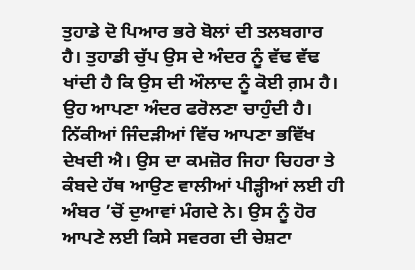ਤੁਹਾਡੇ ਦੋ ਪਿਆਰ ਭਰੇ ਬੋਲਾਂ ਦੀ ਤਲਬਗਾਰ ਹੈ। ਤੁਹਾਡੀ ਚੁੱਪ ਉਸ ਦੇ ਅੰਦਰ ਨੂੰ ਵੱਢ ਵੱਢ ਖਾਂਦੀ ਹੈ ਕਿ ਉਸ ਦੀ ਔਲਾਦ ਨੂੰ ਕੋਈ ਗ਼ਮ ਹੈ। ਉਹ ਆਪਣਾ ਅੰਦਰ ਫਰੋਲਣਾ ਚਾਹੁੰਦੀ ਹੈ। ਨਿੱਕੀਆਂ ਜਿੰਦੜੀਆਂ ਵਿੱਚ ਆਪਣਾ ਭਵਿੱਖ ਦੇਖਦੀ ਐ। ਉਸ ਦਾ ਕਮਜ਼ੋਰ ਜਿਹਾ ਚਿਹਰਾ ਤੇ ਕੰਬਦੇ ਹੱਥ ਆਉਣ ਵਾਲੀਆਂ ਪੀੜ੍ਹੀਆਂ ਲਈ ਹੀ ਅੰਬਰ ’ਚੋਂ ਦੁਆਵਾਂ ਮੰਗਦੇ ਨੇ। ਉਸ ਨੂੰ ਹੋਰ ਆਪਣੇ ਲਈ ਕਿਸੇ ਸਵਰਗ ਦੀ ਚੇਸ਼ਟਾ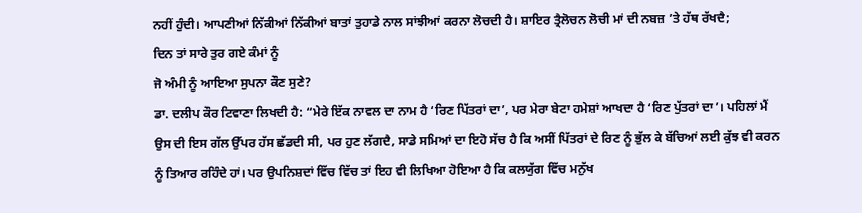ਨਹੀਂ ਹੁੰਦੀ। ਆਪਣੀਆਂ ਨਿੱਕੀਆਂ ਨਿੱਕੀਆਂ ਬਾਤਾਂ ਤੁਹਾਡੇ ਨਾਲ ਸਾਂਝੀਆਂ ਕਰਨਾ ਲੋਚਦੀ ਹੈ। ਸ਼ਾਇਰ ਤ੍ਰੈਲੋਚਨ ਲੋਚੀ ਮਾਂ ਦੀ ਨਬਜ਼ ’ਤੇ ਹੱਥ ਰੱਖਦੈ;
ਦਿਨ ਤਾਂ ਸਾਰੇ ਤੁਰ ਗਏ ਕੰਮਾਂ ਨੂੰ
ਜੋ ਅੰਮੀ ਨੂੰ ਆਇਆ ਸੁਪਨਾ ਕੌਣ ਸੁਣੇ?
ਡਾ. ਦਲੀਪ ਕੌਰ ਟਿਵਾਣਾ ਲਿਖਦੀ ਹੈ: “ਮੇਰੇ ਇੱਕ ਨਾਵਲ ਦਾ ਨਾਮ ਹੈ ‘ਰਿਣ ਪਿੱਤਰਾਂ ਦਾ’, ਪਰ ਮੇਰਾ ਬੇਟਾ ਹਮੇਸ਼ਾਂ ਆਖਦਾ ਹੈ ‘ਰਿਣ ਪੁੱਤਰਾਂ ਦਾ’। ਪਹਿਲਾਂ ਮੈਂ ਉਸ ਦੀ ਇਸ ਗੱਲ ਉੱਪਰ ਹੱਸ ਛੱਡਦੀ ਸੀ, ਪਰ ਹੁਣ ਲੱਗਦੈ, ਸਾਡੇ ਸਮਿਆਂ ਦਾ ਇਹੋ ਸੱਚ ਹੈ ਕਿ ਅਸੀਂ ਪਿੱਤਰਾਂ ਦੇ ਰਿਣ ਨੂੰ ਭੁੱਲ ਕੇ ਬੱਚਿਆਂ ਲਈ ਕੁੱਝ ਵੀ ਕਰਨ ਨੂੰ ਤਿਆਰ ਰਹਿੰਦੇ ਹਾਂ। ਪਰ ਉਪਨਿਸ਼ਦਾਂ ਵਿੱਚ ਵਿੱਚ ਤਾਂ ਇਹ ਵੀ ਲਿਖਿਆ ਹੋਇਆ ਹੈ ਕਿ ਕਲਯੁੱਗ ਵਿੱਚ ਮਨੁੱਖ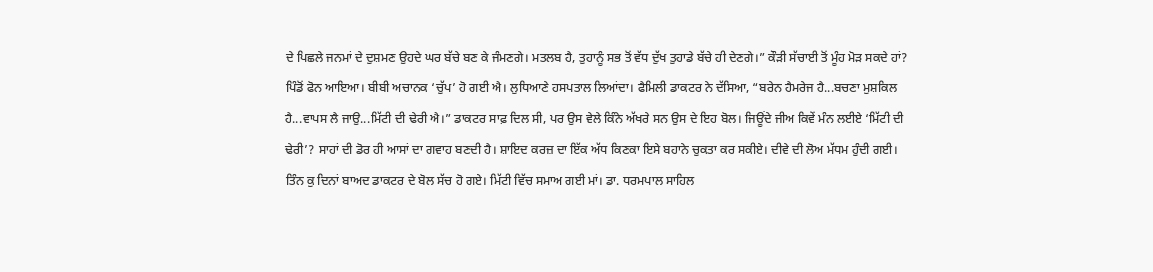ਦੇ ਪਿਛਲੇ ਜਨਮਾਂ ਦੇ ਦੁਸ਼ਮਣ ਉਹਦੇ ਘਰ ਬੱਚੇ ਬਣ ਕੇ ਜੰਮਣਗੇ। ਮਤਲਬ ਹੈ, ਤੁਹਾਨੂੰ ਸਭ ਤੋਂ ਵੱਧ ਦੁੱਖ ਤੁਹਾਡੇ ਬੱਚੇ ਹੀ ਦੇਣਗੇ।” ਕੌੜੀ ਸੱਚਾਈ ਤੋਂ ਮੂੰਹ ਮੋੜ ਸਕਦੇ ਹਾਂ?
ਪਿੰਡੋਂ ਫੋਨ ਆਇਆ। ਬੀਬੀ ਅਚਾਨਕ ‘ਚੁੱਪ’ ਹੋ ਗਈ ਐ। ਲੁਧਿਆਣੇ ਹਸਪਤਾਲ ਲਿਆਂਦਾ। ਫੈਮਿਲੀ ਡਾਕਟਰ ਨੇ ਦੱਸਿਆ, “ਬਰੇਨ ਹੈਮਰੇਜ ਹੈ...ਬਚਣਾ ਮੁਸ਼ਕਿਲ ਹੈ...ਵਾਪਸ ਲੈ ਜਾਉ...ਮਿੱਟੀ ਦੀ ਢੇਰੀ ਐ।” ਡਾਕਟਰ ਸਾਫ਼ ਦਿਲ ਸੀ, ਪਰ ਉਸ ਵੇਲੇ ਕਿੰਨੇ ਅੱਖਰੇ ਸਨ ਉਸ ਦੇ ਇਹ ਬੋਲ। ਜਿਊਂਦੇ ਜੀਅ ਕਿਵੇਂ ਮੰਨ ਲਈਏ ‘ਮਿੱਟੀ ਦੀ ਢੇਰੀ’? ਸਾਹਾਂ ਦੀ ਡੋਰ ਹੀ ਆਸਾਂ ਦਾ ਗਵਾਹ ਬਣਦੀ ਹੈ। ਸ਼ਾਇਦ ਕਰਜ਼ ਦਾ ਇੱਕ ਅੱਧ ਕਿਣਕਾ ਇਸੇ ਬਹਾਨੇ ਚੁਕਤਾ ਕਰ ਸਕੀਏ। ਦੀਵੇ ਦੀ ਲੋਅ ਮੱਧਮ ਹੁੰਦੀ ਗਈ। ਤਿੰਨ ਕੁ ਦਿਨਾਂ ਬਾਅਦ ਡਾਕਟਰ ਦੇ ਬੋਲ ਸੱਚ ਹੋ ਗਏ। ਮਿੱਟੀ ਵਿੱਚ ਸਮਾਅ ਗਈ ਮਾਂ। ਡਾ. ਧਰਮਪਾਲ ਸਾਹਿਲ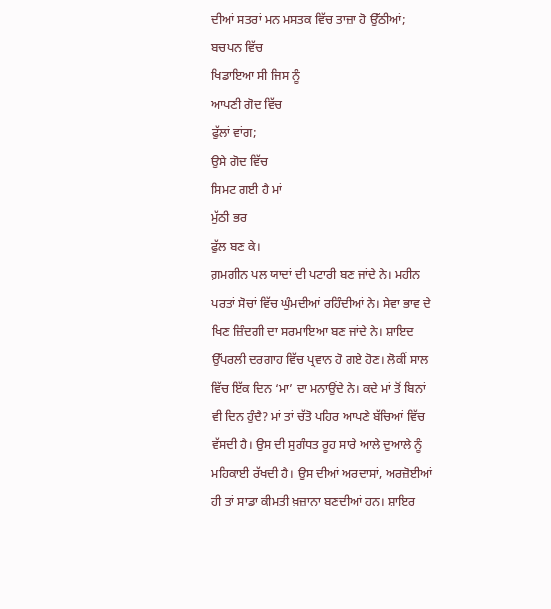ਦੀਆਂ ਸਤਰਾਂ ਮਨ ਮਸਤਕ ਵਿੱਚ ਤਾਜ਼ਾ ਹੋ ਉੱਠੀਆਂ;
ਬਚਪਨ ਵਿੱਚ
ਖਿਡਾਇਆ ਸੀ ਜਿਸ ਨੂੰ
ਆਪਣੀ ਗੋਦ ਵਿੱਚ
ਫੁੱਲਾਂ ਵਾਂਗ;
ਉਸੇ ਗੋਦ ਵਿੱਚ
ਸਿਮਟ ਗਈ ਹੈ ਮਾਂ
ਮੁੱਠੀ ਭਰ
ਫੁੱਲ ਬਣ ਕੇ।
ਗ਼ਮਗੀਨ ਪਲ ਯਾਦਾਂ ਦੀ ਪਟਾਰੀ ਬਣ ਜਾਂਦੇ ਨੇ। ਮਹੀਨ ਪਰਤਾਂ ਸੋਚਾਂ ਵਿੱਚ ਘੁੰਮਦੀਆਂ ਰਹਿੰਦੀਆਂ ਨੇ। ਸੇਵਾ ਭਾਵ ਦੇ ਖਿਣ ਜ਼ਿੰਦਗੀ ਦਾ ਸਰਮਾਇਆ ਬਣ ਜਾਂਦੇ ਨੇ। ਸ਼ਾਇਦ ਉੱਪਰਲੀ ਦਰਗਾਹ ਵਿੱਚ ਪ੍ਰਵਾਨ ਹੋ ਗਏ ਹੋਣ। ਲੋਕੀਂ ਸਾਲ ਵਿੱਚ ਇੱਕ ਦਿਨ ‘ਮਾ’ ਦਾ ਮਨਾਉਂਦੇ ਨੇ। ਕਦੇ ਮਾਂ ਤੋਂ ਬਿਨਾਂ ਵੀ ਦਿਨ ਹੁੰਦੈ? ਮਾਂ ਤਾਂ ਚੱਤੋ ਪਹਿਰ ਆਪਣੇ ਬੱਚਿਆਂ ਵਿੱਚ ਵੱਸਦੀ ਹੈ। ਉਸ ਦੀ ਸੁਗੰਧਤ ਰੂਹ ਸਾਰੇ ਆਲੇ ਦੁਆਲੇ ਨੂੰ ਮਹਿਕਾਈ ਰੱਖਦੀ ਹੈ। ਉਸ ਦੀਆਂ ਅਰਦਾਸਾਂ, ਅਰਜ਼ੋਈਆਂ ਹੀ ਤਾਂ ਸਾਡਾ ਕੀਮਤੀ ਖ਼ਜ਼ਾਨਾ ਬਣਦੀਆਂ ਹਨ। ਸ਼ਾਇਰ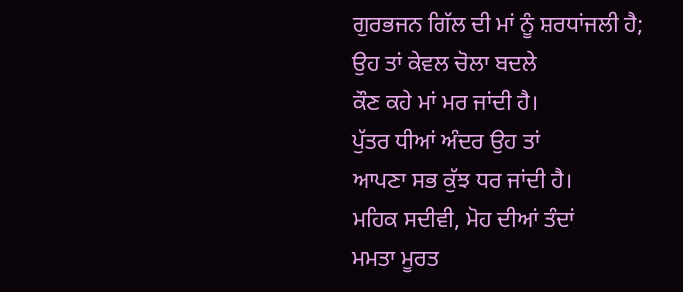ਗੁਰਭਜਨ ਗਿੱਲ ਦੀ ਮਾਂ ਨੂੰ ਸ਼ਰਧਾਂਜਲੀ ਹੈ;
ਉਹ ਤਾਂ ਕੇਵਲ ਚੋਲਾ ਬਦਲੇ
ਕੌਣ ਕਹੇ ਮਾਂ ਮਰ ਜਾਂਦੀ ਹੈ।
ਪੁੱਤਰ ਧੀਆਂ ਅੰਦਰ ਉਹ ਤਾਂ
ਆਪਣਾ ਸਭ ਕੁੱਝ ਧਰ ਜਾਂਦੀ ਹੈ।
ਮਹਿਕ ਸਦੀਵੀ, ਮੋਹ ਦੀਆਂ ਤੰਦਾਂ
ਮਮਤਾ ਮੂਰਤ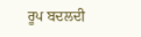ਰੂਪ ਬਦਲਦੀ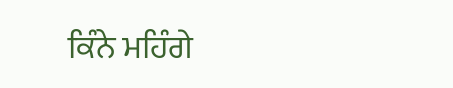ਕਿੰਨੇ ਮਹਿੰਗੇ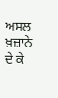ਅਸਲ ਖ਼ਜ਼ਾਨੇ
ਦੇ ਕੇ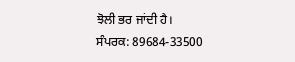ਝੋਲੀ ਭਰ ਜਾਂਦੀ ਹੈ।
ਸੰਪਰਕ: 89684-33500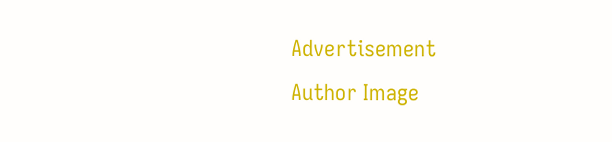Advertisement
Author Image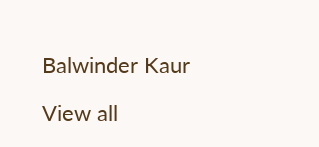Balwinder Kaur

View all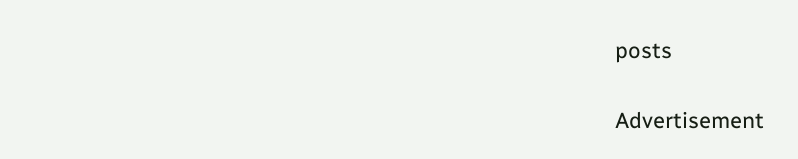posts

Advertisement